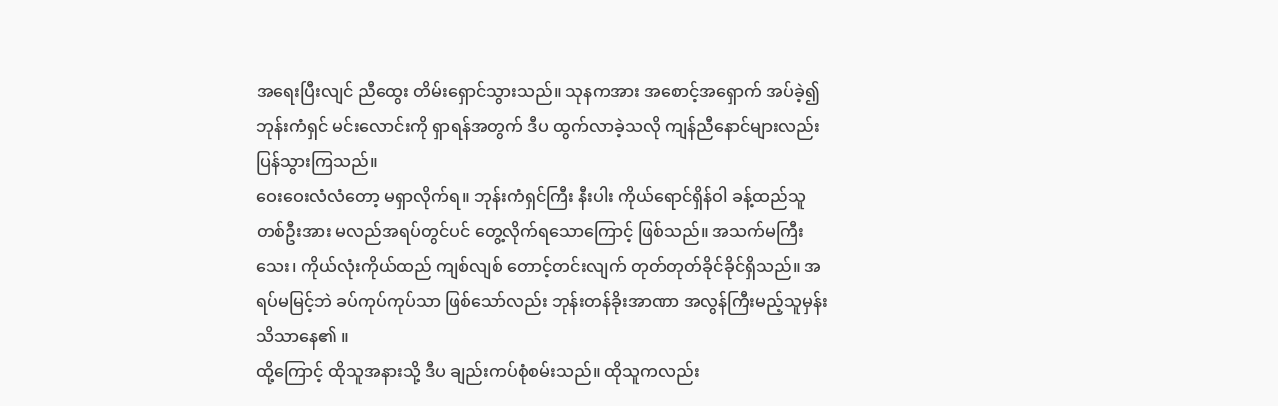အရေးပြီးလျင် ညီထွေး တိမ်းရှောင်သွားသည်။ သုနကအား အစောင့်အရှောက် အပ်ခဲ့၍ ဘုန်းကံရှင် မင်းလောင်းကို ရှာရန်အတွက် ဒီပ ထွက်လာခဲ့သလို ကျန်ညီနောင်များလည်း ပြန်သွားကြသည်။
ဝေးဝေးလံလံတော့ မရှာလိုက်ရ။ ဘုန်းကံရှင်ကြီး နီးပါး ကိုယ်ရောင်ရှိန်ဝါ ခန့်ထည်သူတစ်ဦးအား မလည်အရပ်တွင်ပင် တွေ့လိုက်ရသောကြောင့် ဖြစ်သည်။ အသက်မကြီးသေး၊ ကိုယ်လုံးကိုယ်ထည် ကျစ်လျစ် တောင့်တင်းလျက် တုတ်တုတ်ခိုင်ခိုင်ရှိသည်။ အရပ်မမြင့်ဘဲ ခပ်ကုပ်ကုပ်သာ ဖြစ်သော်လည်း ဘုန်းတန်ခိုးအာဏာ အလွန်ကြီးမည့်သူမှန်း သိသာနေ၏ ။
ထို့ကြောင့် ထိုသူအနားသို့ ဒီပ ချည်းကပ်စုံစမ်းသည်။ ထိုသူကလည်း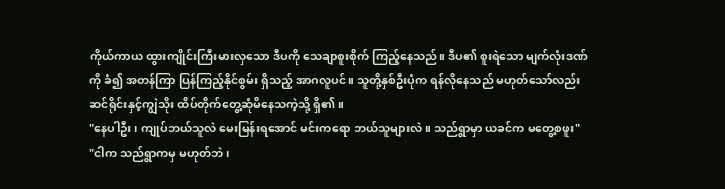ကိုယ်ကာယ ထွားကျိုင်းကြီးမားလှသော ဒီပကို သေချာစူးစိုက် ကြည့်နေသည်။ ဒီပ၏ စူးရဲသော မျက်လုံးဒဏ်ကို ခံ၍ အတန်ကြာ ပြန်ကြည့်နိုင်စွမ်း ရှိသည့် အာဂလူပင်။ သူတို့နှစ်ဦးပုံက ရန်လိုနေသည် မဟုတ်သော်လည်း ဆင်ရိုင်းနှင့်ကျွဲသိုး ထိပ်တိုက်တွေ့ဆုံမိနေသကဲ့သို့ ရှိ၏ ။
"နေပါဦး၊ ကျုပ်ဘယ်သူလဲ မေးမြန်းရအောင် မင်းကရော ဘယ်သူများလဲ။ သည်ရွာမှာ ယခင်က မတွေ့စဖူး"
"ငါက သည်ရွာကမှ မဟုတ်ဘဲ၊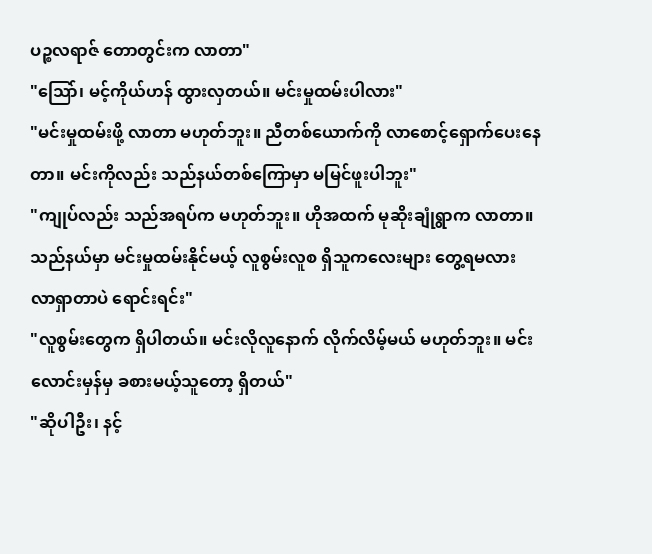ပဉ္စလရာဇ် တောတွင်းက လာတာ"
"သြော်၊ မင့်ကိုယ်ဟန် ထွားလှတယ်။ မင်းမှုထမ်းပါလား"
"မင်းမှုထမ်းဖို့ လာတာ မဟုတ်ဘူး။ ညီတစ်ယောက်ကို လာစောင့်ရှောက်ပေးနေတာ။ မင်းကိုလည်း သည်နယ်တစ်ကြောမှာ မမြင်ဖူးပါဘူး"
"ကျုပ်လည်း သည်အရပ်က မဟုတ်ဘူး။ ဟိုအထက် မုဆိုးချုံရွာက လာတာ။ သည်နယ်မှာ မင်းမှုထမ်းနိုင်မယ့် လူစွမ်းလူစ ရှိသူကလေးများ တွေ့ရမလား လာရှာတာပဲ ရောင်းရင်း"
"လူစွမ်းတွေက ရှိပါတယ်။ မင်းလိုလူနောက် လိုက်လိမ့်မယ် မဟုတ်ဘူး။ မင်းလောင်းမှန်မှ ခစားမယ့်သူတော့ ရှိတယ်"
"ဆိုပါဦး၊ နင့်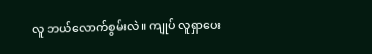လူ ဘယ်လောက်စွမ်းလဲ။ ကျုပ် လူရှာပေး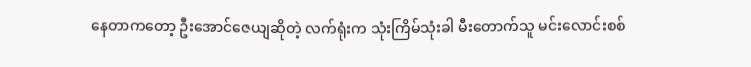နေတာကတော့ ဦးအောင်ဇေယျဆိုတဲ့ လက်ရုံးက သုံးကြိမ်သုံးခါ မီးတောက်သူ မင်းလောင်းစစ်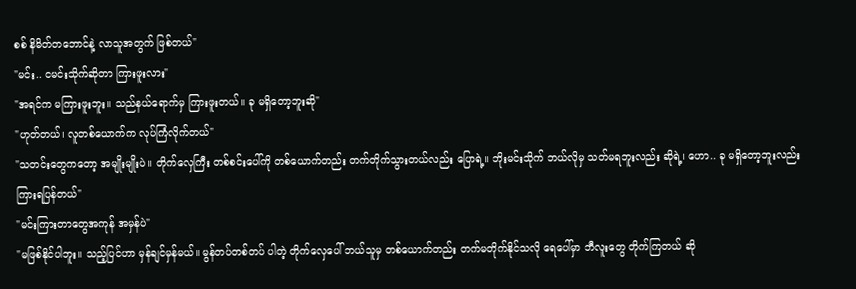စစ် နိမိတ်တဘောင်နဲ့ လာသူအတွက် ဖြစ်တယ်"
"မင်း.. ငမင်းသိုက်ဆိုတာ ကြားဖူးလား"
"အရင်က မကြားဖူးဘူး။ သည်နယ်ရောက်မှ ကြားဖူးတယ်။ ခု မရှိတော့ဘူးဆို"
"ဟုတ်တယ်၊ လူတစ်ယောက်က လုပ်ကြံလိုက်တယ်"
"သတင်းတွေကတော့ အမျိုးမျိုးပဲ။ တိုက်လှေကြီး တစ်စင်းပေါ်ကို တစ်ယောက်တည်း တက်တိုက်သွားတယ်လည်း ပြောရဲ့။ ဘိုးမင်းသိုက် ဘယ်လိုမှ သတ်မရဘူးလည်း ဆိုရဲ့၊ ဟော.. ခု မရှိတော့ဘူးလည်း ကြားရပြန်တယ်"
"မင်းကြားတာတွေအကုန် အမှန်ပဲ"
"မဖြစ်နိုင်ပါဘူး။ သည့်ပြင်ဟာ မှန်ချင်မှန်မယ်။ မွန်တပ်တစ်တပ် ပါတဲ့ တိုက်လှေပေါ် ဘယ်သူမှ တစ်ယောက်တည်း တက်မတိုက်နိုင်သလို ရေပေါ်မှာ ဘီလူးတွေ တိုက်ကြတယ် ဆို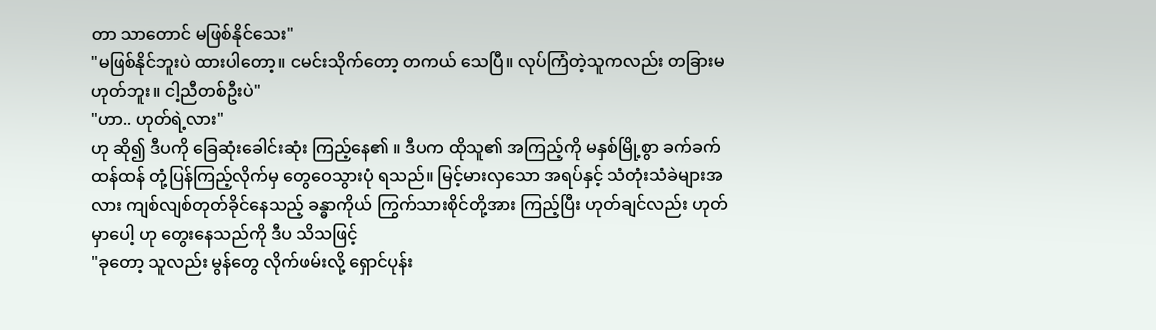တာ သာတောင် မဖြစ်နိုင်သေး"
"မဖြစ်နိုင်ဘူးပဲ ထားပါတော့။ ငမင်းသိုက်တော့ တကယ် သေပြီ။ လုပ်ကြံတဲ့သူကလည်း တခြားမဟုတ်ဘူး။ ငါ့ညီတစ်ဦးပဲ"
"ဟာ.. ဟုတ်ရဲ့လား"
ဟု ဆို၍ ဒီပကို ခြေဆုံးခေါင်းဆုံး ကြည့်နေ၏ ။ ဒီပက ထိုသူ၏ အကြည့်ကို မနှစ်မြို့စွာ ခက်ခက်ထန်ထန် တုံ့ပြန်ကြည့်လိုက်မှ တွေဝေသွားပုံ ရသည်။ မြင့်မားလှသော အရပ်နှင့် သံတုံးသံခဲများအလား ကျစ်လျစ်တုတ်ခိုင်နေသည့် ခန္ဓာကိုယ် ကြွက်သားစိုင်တို့အား ကြည့်ပြီး ဟုတ်ချင်လည်း ဟုတ်မှာပေါ့ ဟု တွေးနေသည်ကို ဒီပ သိသဖြင့်
"ခုတော့ သူလည်း မွန်တွေ လိုက်ဖမ်းလို့ ရှောင်ပုန်း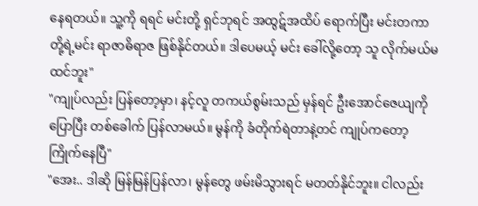နေရတယ်။ သူ့ကို ရရင် မင်းတို့ ရှင်ဘုရင် အထွဋ်အထိပ် ရောက်ပြီး မင်းတကာတို့ရဲ့မင်း ရာဇာဓိရာဇ ဖြစ်နိုင်တယ်။ ဒါပေမယ့် မင်း ခေါ်လို့တော့ သူ လိုက်မယ်မထင်ဘူး"
"ကျုပ်လည်း ပြန်တော့မှာ၊ နင့်လူ တကယ်စွမ်းသည် မှန်ရင် ဦးအောင်ဇေယျကို ပြောပြီး တစ်ခေါက် ပြန်လာမယ်။ မွန်ကို ခံတိုက်ရဲတာနဲ့တင် ကျုပ်ကတော့ ကြိုက်နေပြီ"
"အေး.. ဒါဆို မြန်မြန်ပြန်လာ၊ မွန်တွေ ဖမ်းမိသွားရင် မတတ်နိုင်ဘူး။ ငါလည်း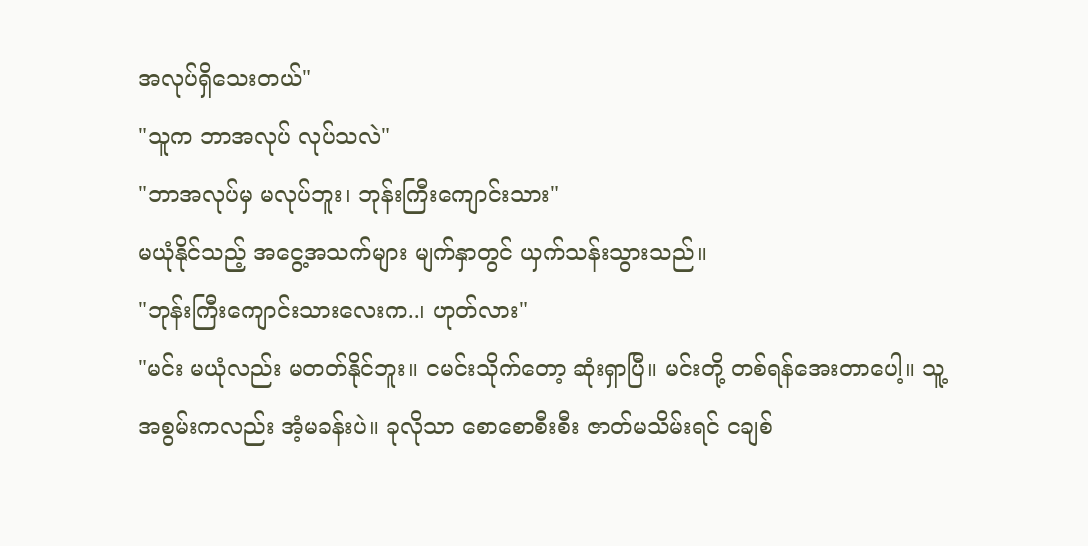အလုပ်ရှိသေးတယ်"
"သူက ဘာအလုပ် လုပ်သလဲ"
"ဘာအလုပ်မှ မလုပ်ဘူး၊ ဘုန်းကြီးကျောင်းသား"
မယုံနိုင်သည့် အငွေ့အသက်များ မျက်နှာတွင် ယှက်သန်းသွားသည်။
"ဘုန်းကြီးကျောင်းသားလေးက..၊ ဟုတ်လား"
"မင်း မယုံလည်း မတတ်နိုင်ဘူး။ ငမင်းသိုက်တော့ ဆုံးရှာပြီ။ မင်းတို့ တစ်ရန်အေးတာပေါ့။ သူ့အစွမ်းကလည်း အံ့မခန်းပဲ။ ခုလိုသာ စောစောစီးစီး ဇာတ်မသိမ်းရင် ငချစ်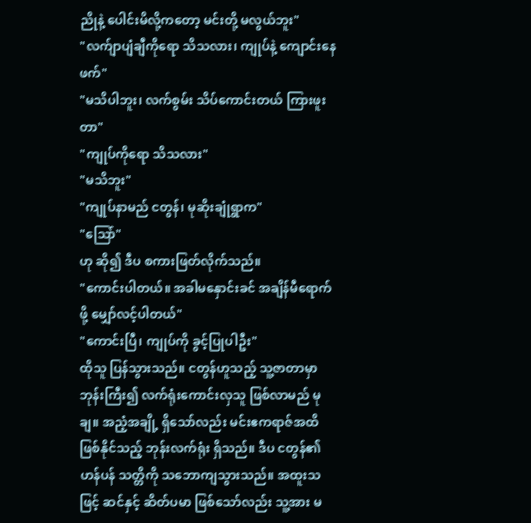ညိုနဲ့ ပေါင်းမိလို့ကတော့ မင်းတို့ မလွယ်ဘူး"
"လက်ျာပျံချီကိုရော သိသလား၊ ကျုပ်နဲ့ ကျောင်းနေဖက်"
"မသိပါဘူး၊ လက်စွမ်း သိပ်ကောင်းတယ် ကြားဖူးတာ"
"ကျုပ်ကိုရော သိသလား"
"မသိဘူး"
"ကျုပ်နာမည် ငတွန်၊ မုဆိုးချုံရွာက"
"သြော်"
ဟု ဆို၍ ဒီပ စကားဖြတ်လိုက်သည်။
"ကောင်းပါတယ်။ အခါမနှောင်းခင် အချိန်မီရောက်ဖို့ မျှော်လင့်ပါတယ်"
"ကောင်းပြီ၊ ကျုပ်ကို ခွင့်ပြုပါဦး"
ထိုသူ ပြန်သွားသည်။ ငတွန်ဟူသည့် သူ့ဇာတာမှာ ဘုန်းကြီး၍ လက်ရုံးကောင်းလှသူ ဖြစ်လာမည် မုချ။ အညံ့အချို့ ရှိသော်လည်း မင်းဧကရာဇ်အထိ ဖြစ်နိုင်သည့် ဘုန်းလက်ရုံး ရှိသည်။ ဒီပ ငတွန်၏ ဟန်ပန် သတ္တိကို သဘောကျသွားသည်။ အထူးသဖြင့် ဆင်နှင့် ဆိတ်ပမာ ဖြစ်သော်လည်း သူ့အား မ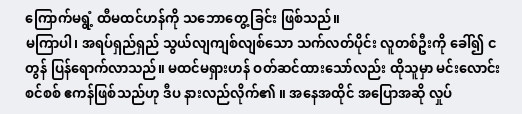ကြောက်မရွံ့ ထီမထင်ဟန်ကို သဘောတွေ့ခြင်း ဖြစ်သည်။
မကြာပါ၊ အရပ်ရှည်ရှည် သွယ်လျကျစ်လျစ်သော သက်လတ်ပိုင်း လူတစ်ဦးကို ခေါ်၍ ငတွန် ပြန်ရောက်လာသည်။ မထင်မရှားဟန် ဝတ်ဆင်ထားသော်လည်း ထိုသူမှာ မင်းလောင်းစင်စစ် ဧကန်ဖြစ်သည်ဟု ဒီပ နားလည်လိုက်၏ ။ အနေအထိုင် အပြောအဆို လှုပ်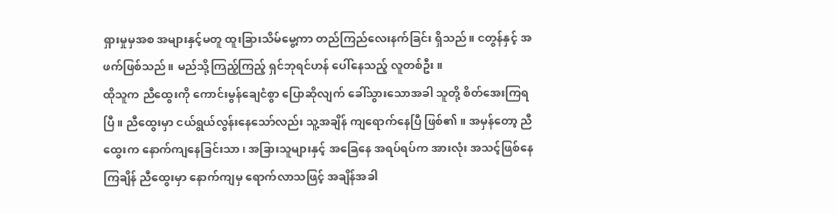ရှားမှုမှအစ အများနှင့်မတူ ထူးခြားသိမ်မွေ့ကာ တည်ကြည်လေးနက်ခြင်း ရှိသည်။ ငတွန်နှင့် အဖက်ဖြစ်သည်။ မည်သို့ကြည့်ကြည့် ရှင်ဘုရင်ဟန် ပေါ်နေသည့် လူတစ်ဦး။
ထိုသူက ညီထွေးကို ကောင်းမွန်ချေငံစွာ ပြောဆိုလျက် ခေါ်သွားသောအခါ သူတို့ စိတ်အေးကြရပြီ။ ညီထွေးမှာ ငယ်ရွယ်လွန်းနေသော်လည်း သူ့အချိန် ကျရောက်နေပြီ ဖြစ်၏ ။ အမှန်တော့ ညီထွေးက နောက်ကျနေခြင်းသာ၊ အခြားသူများနှင့် အခြေနေ အရပ်ရပ်က အားလုံး အသင့်ဖြစ်နေကြချိန် ညီထွေးမှာ နောက်ကျမှ ရောက်လာသဖြင့် အချိန်အခါ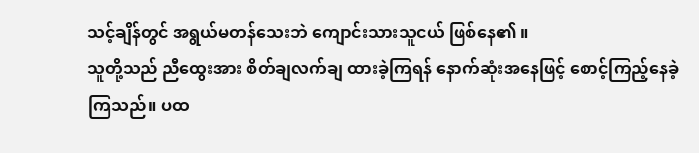သင့်ချိန်တွင် အရွယ်မတန်သေးဘဲ ကျောင်းသားသူငယ် ဖြစ်နေ၏ ။
သူတို့သည် ညီထွေးအား စိတ်ချလက်ချ ထားခဲ့ကြရန် နောက်ဆုံးအနေဖြင့် စောင့်ကြည့်နေခဲ့ကြသည်။ ပထ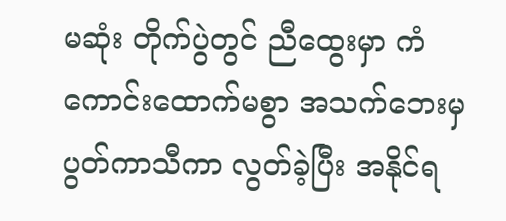မဆုံး တိုက်ပွဲတွင် ညီထွေးမှာ ကံကောင်းထောက်မစွာ အသက်ဘေးမှ ပွတ်ကာသီကာ လွတ်ခဲ့ပြီး အနိုင်ရ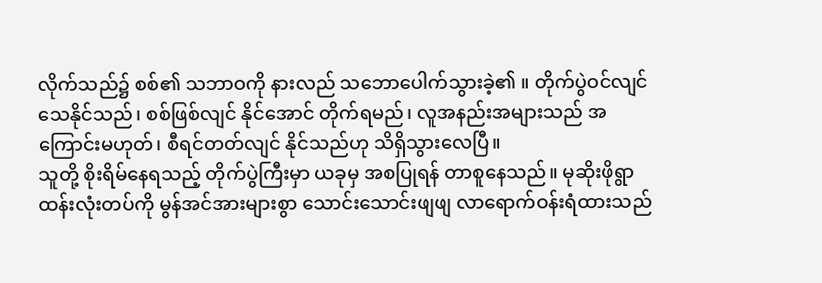လိုက်သည်၌ စစ်၏ သဘာဝကို နားလည် သဘောပေါက်သွားခဲ့၏ ။ တိုက်ပွဲဝင်လျင် သေနိုင်သည်၊ စစ်ဖြစ်လျင် နိုင်အောင် တိုက်ရမည်၊ လူအနည်းအများသည် အကြောင်းမဟုတ်၊ စီရင်တတ်လျင် နိုင်သည်ဟု သိရှိသွားလေပြီ။
သူတို့ စိုးရိမ်နေရသည့် တိုက်ပွဲကြီးမှာ ယခုမှ အစပြုရန် တာစူနေသည်။ မုဆိုးဖိုရွာ ထန်းလုံးတပ်ကို မွန်အင်အားများစွာ သောင်းသောင်းဖျဖျ လာရောက်ဝန်းရံထားသည်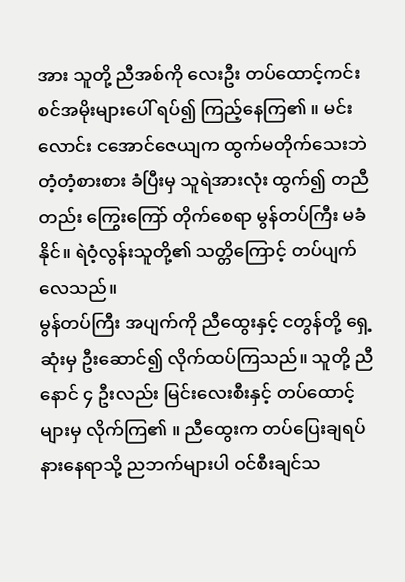အား သူတို့ ညီအစ်ကို လေးဦး တပ်ထောင့်ကင်းစင်အမိုးများပေါ် ရပ်၍ ကြည့်နေကြ၏ ။ မင်းလောင်း ငအောင်ဇေယျက ထွက်မတိုက်သေးဘဲ တံ့တံ့စားစား ခံပြီးမှ သူရဲအားလုံး ထွက်၍ တညီတည်း ကြွေးကြော် တိုက်စေရာ မွန်တပ်ကြီး မခံနိုင်။ ရဲဝံ့လွန်းသူတို့၏ သတ္တိကြောင့် တပ်ပျက်လေသည်။
မွန်တပ်ကြီး အပျက်ကို ညီထွေးနှင့် ငတွန်တို့ ရှေ့ဆုံးမှ ဦးဆောင်၍ လိုက်ထပ်ကြသည်။ သူတို့ ညီနောင် ၄ ဦးလည်း မြင်းလေးစီးနှင့် တပ်ထောင့်များမှ လိုက်ကြ၏ ။ ညီထွေးက တပ်ပြေးချရပ် နားနေရာသို့ ညဘက်များပါ ဝင်စီးချင်သ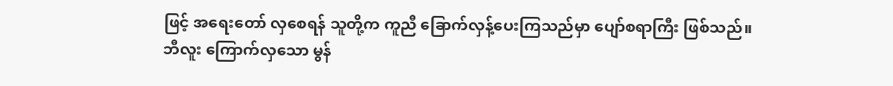ဖြင့် အရေးတော် လှစေရန် သူတို့က ကူညီ ခြောက်လှန့်ပေးကြသည်မှာ ပျော်စရာကြီး ဖြစ်သည်။
ဘီလူး ကြောက်လှသော မွန်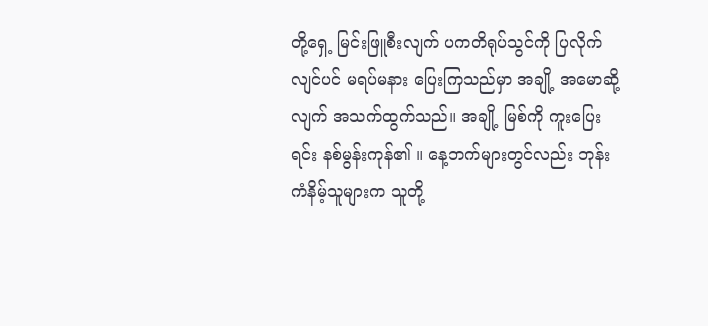တို့ရှေ့ မြင်းဖြူစီးလျက် ပကတိရုပ်သွင်ကို ပြလိုက်လျင်ပင် မရပ်မနား ပြေးကြသည်မှာ အချို့ အမောဆို့လျက် အသက်ထွက်သည်။ အချို့ မြစ်ကို ကူးပြေးရင်း နစ်မွန်းကုန်၏ ။ နေ့ဘက်များတွင်လည်း ဘုန်းကံနိမ့်သူများက သူတို့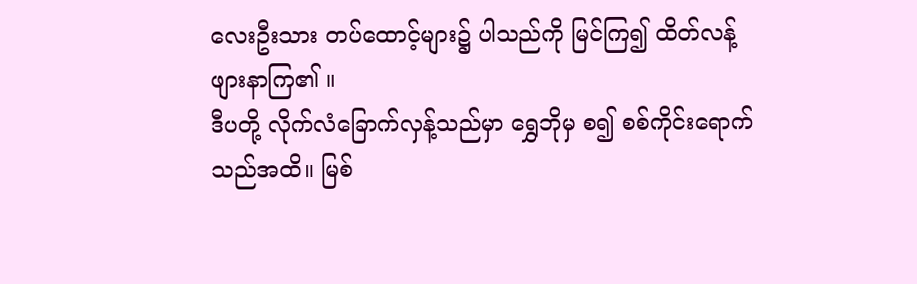လေးဦးသား တပ်ထောင့်များ၌ ပါသည်ကို မြင်ကြ၍ ထိတ်လန့် ဖျားနာကြ၏ ။
ဒီပတို့ လိုက်လံခြောက်လှန့်သည်မှာ ရွှေဘိုမှ စ၍ စစ်ကိုင်းရောက်သည်အထိ။ မြစ်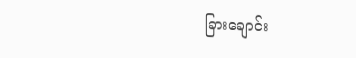ခြားချောင်း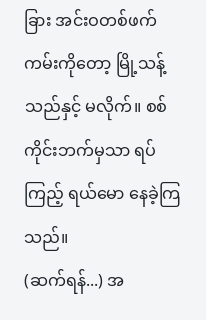ခြား အင်းဝတစ်ဖက်ကမ်းကိုတော့ မြို့သန့်သည်နှင့် မလိုက်။ စစ်ကိုင်းဘက်မှသာ ရပ်ကြည့် ရယ်မော နေခဲ့ကြသည်။
(ဆက်ရန်...) အ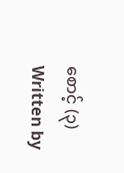စောင့် (၃)
Written by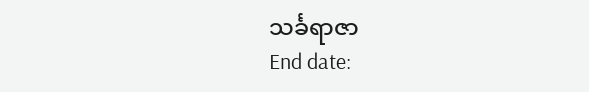သင်္ခရာဇာ
End date: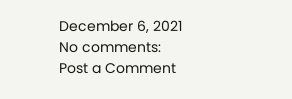December 6, 2021
No comments:
Post a Comment